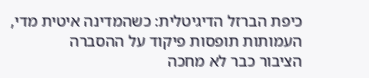כיפת הברזל הדיגיטלית: כשהמדינה איטית מדי, העמותות תופסות פיקוד על ההסברה
הציבור כבר לא מחכה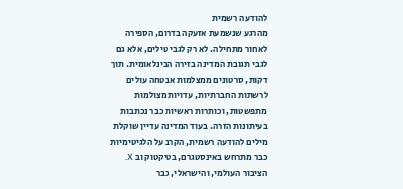להודעה רשמית
מהרגע שנשמעת אזעקה בדרום, הספירה לאחור מתחילה. לא רק לגבי טילים, אלא גם לגבי תגובת המדינה בזירה הבינלאומית. תוך דקות, סרטונים ממצלמות אבטחה עולים לרשתות החברתיות, עדויות מצולמות מתפשטות, וכותרות ראשיות כבר נכתבות בעיתונות הזרה. בעוד המדינה עדיין שוקלת מילים להודעה רשמית, הקרב על הלגיטימיות כבר מתרחש באינסטגרם, בטיקטוק וב X. הציבור העולמי, והישראלי, כבר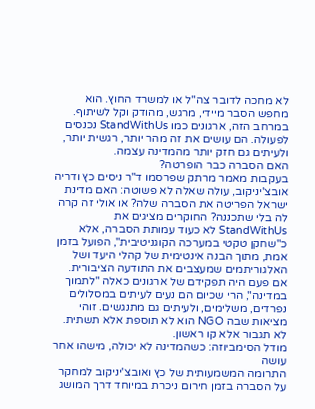לא מחכה לדובר צה"ל או למשרד החוץ. הוא מחפש הסבר מיידי, מרגש, מהודק וקל לשיתוף. במרחב הזה, ארגונים כמו StandWithUs נכנסים לפעולה. הם עושים את זה מהר יותר, רגשית יותר, ולעיתים גם חזק יותר מהמדינה עצמה.
האם הסברה כבר הופרטה?
בעקבות מאמר מרתק שפרסמו ד"ר ניסים כץ ודריה אובצ'יניקוב, עולה שאלה לא פשוטה: האם מדינת ישראל הפריטה את הסברה שלה? או אולי זה קרה לה בלי שתכננה? החוקרים מציגים את StandWithUs לא כעוד עמותת הסברה, אלא כ"שחקן טקטי במערכה הקוגניטיבית", הפועל בזמן אמת, מתוך הבנה אינטימית של קהלי היעד ושל האלגוריתמים שמעצבים את התודעה הציבורית. אם פעם היה תפקידם של ארגונים כאלה "לתמוך במדינה", הרי שכיום הם נעים לעיתים במסלולים נפרדים, משלימים, ולעיתים גם מתנגשים. זוהי מציאות שבה NGO הוא לא תוספת אלא תשתית. לא תגבור אלא קו ראשון.
מודל הסימביוזה: כשהמדינה לא יכולה, מישהו אחר עושה
התרומה המשמעותית של כץ ואובצ'יניקוב למחקר על הסברה בזמן חירום ניכרת במיוחד דרך המושג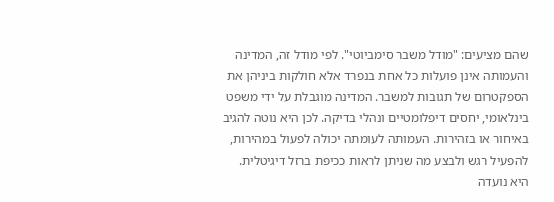שהם מציעים: "מודל משבר סימביוטי". לפי מודל זה, המדינה והעמותה אינן פועלות כל אחת בנפרד אלא חולקות ביניהן את הספקטרום של תגובות למשבר. המדינה מוגבלת על ידי משפט בינלאומי, יחסים דיפלומטיים ונהלי בדיקה. לכן היא נוטה להגיב באיחור או בזהירות. העמותה לעומתה יכולה לפעול במהירות, להפעיל רגש ולבצע מה שניתן לראות ככיפת ברזל דיגיטלית. היא נועדה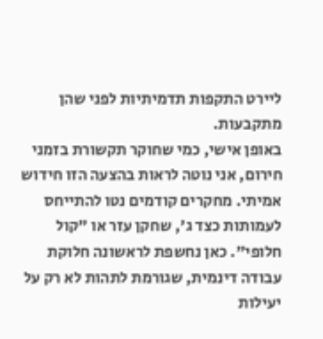ליירט התקפות תדמיתיות לפני שהן מתקבעות.
באופן אישי, כמי שחוקר תקשורת בזמני חירום, אני נוטה לראות בהצעה הזו חידוש אמיתי. מחקרים קודמים נטו להתייחס לעמותות כצד ג', שחקן עזר או "קול חלופי". כאן נחשפת לראשונה חלוקת עבודה דינמית, שגורמת לתהות לא רק על יעילות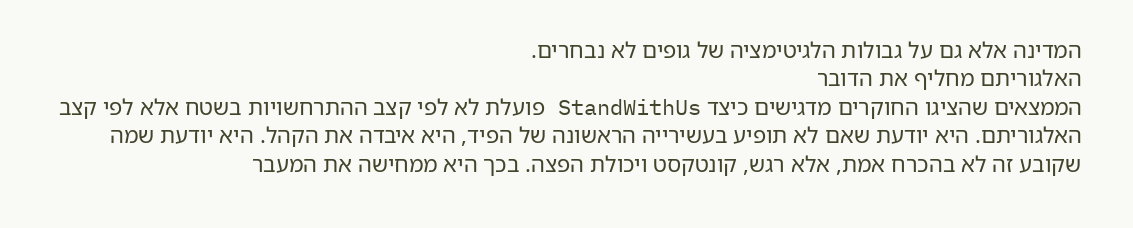המדינה אלא גם על גבולות הלגיטימציה של גופים לא נבחרים.
האלגוריתם מחליף את הדובר
הממצאים שהציגו החוקרים מדגישים כיצד StandWithUs פועלת לא לפי קצב ההתרחשויות בשטח אלא לפי קצב האלגוריתם. היא יודעת שאם לא תופיע בעשירייה הראשונה של הפיד, היא איבדה את הקהל. היא יודעת שמה שקובע זה לא בהכרח אמת, אלא רגש, קונטקסט ויכולת הפצה. בכך היא ממחישה את המעבר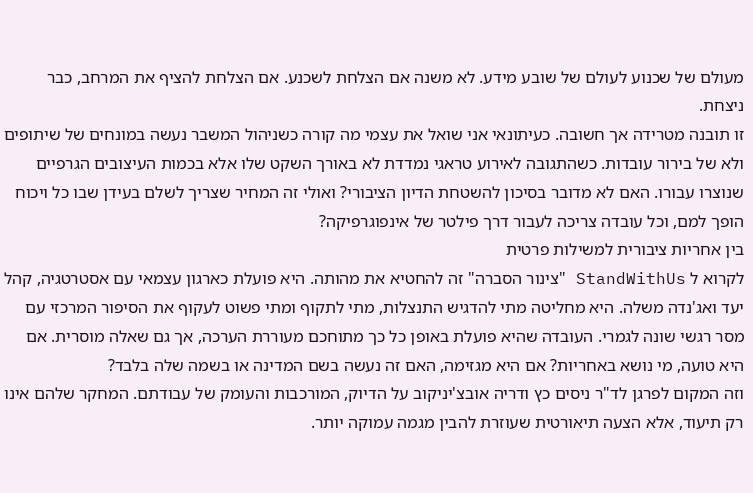מעולם של שכנוע לעולם של שובע מידע. לא משנה אם הצלחת לשכנע. אם הצלחת להציף את המרחב, כבר ניצחת.
זו תובנה מטרידה אך חשובה. כעיתונאי אני שואל את עצמי מה קורה כשניהול המשבר נעשה במונחים של שיתופים ולא של בירור עובדות. כשהתגובה לאירוע טראגי נמדדת לא באורך השקט שלו אלא בכמות העיצובים הגרפיים שנוצרו עבורו. האם לא מדובר בסיכון להשטחת הדיון הציבורי? ואולי זה המחיר שצריך לשלם בעידן שבו כל ויכוח הופך למם, וכל עובדה צריכה לעבור דרך פילטר של אינפוגרפיקה?
בין אחריות ציבורית למשילות פרטית
לקרוא ל StandWithUs "צינור הסברה" זה להחטיא את מהותה. היא פועלת כארגון עצמאי עם אסטרטגיה, קהל יעד ואג'נדה משלה. היא מחליטה מתי להדגיש התנצלות, מתי לתקוף ומתי פשוט לעקוף את הסיפור המרכזי עם מסר רגשי שונה לגמרי. העובדה שהיא פועלת באופן כל כך מתוחכם מעוררת הערכה, אך גם שאלה מוסרית. אם היא טועה, מי נושא באחריות? אם היא מגזימה, האם זה נעשה בשם המדינה או בשמה שלה בלבד?
וזה המקום לפרגן לד"ר ניסים כץ ודריה אובצ'יניקוב על הדיוק, המורכבות והעומק של עבודתם. המחקר שלהם אינו רק תיעוד, אלא הצעה תיאורטית שעוזרת להבין מגמה עמוקה יותר.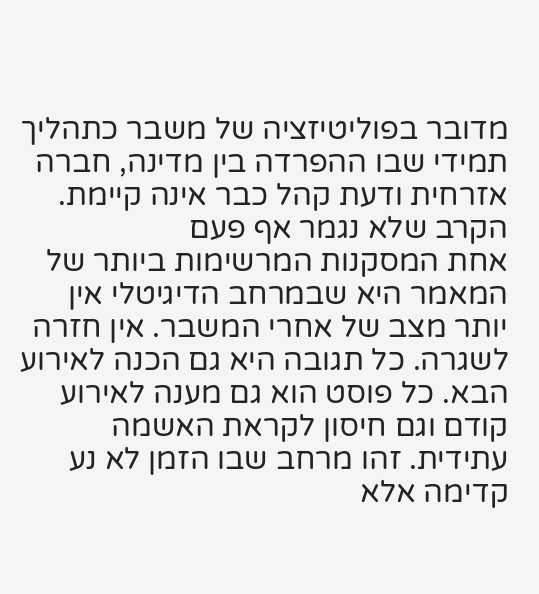מדובר בפוליטיזציה של משבר כתהליך תמידי שבו ההפרדה בין מדינה, חברה אזרחית ודעת קהל כבר אינה קיימת.
הקרב שלא נגמר אף פעם
אחת המסקנות המרשימות ביותר של המאמר היא שבמרחב הדיגיטלי אין יותר מצב של אחרי המשבר. אין חזרה לשגרה. כל תגובה היא גם הכנה לאירוע הבא. כל פוסט הוא גם מענה לאירוע קודם וגם חיסון לקראת האשמה עתידית. זהו מרחב שבו הזמן לא נע קדימה אלא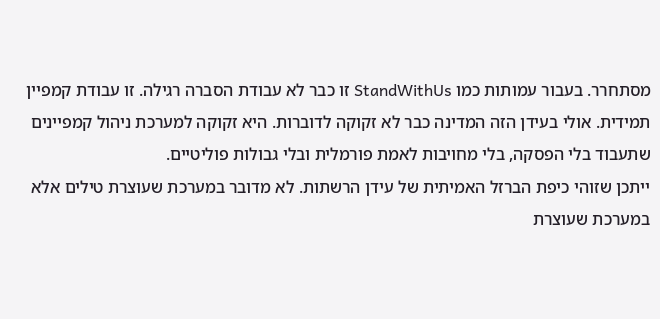מסתחרר. בעבור עמותות כמו StandWithUs זו כבר לא עבודת הסברה רגילה. זו עבודת קמפיין תמידית. אולי בעידן הזה המדינה כבר לא זקוקה לדוברות. היא זקוקה למערכת ניהול קמפיינים שתעבוד בלי הפסקה, בלי מחויבות לאמת פורמלית ובלי גבולות פוליטיים.
ייתכן שזוהי כיפת הברזל האמיתית של עידן הרשתות. לא מדובר במערכת שעוצרת טילים אלא במערכת שעוצרת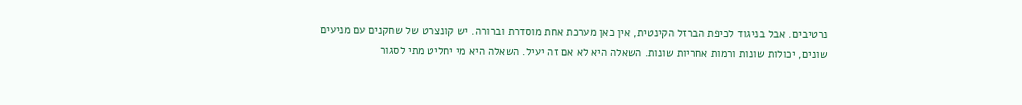נרטיבים. אבל בניגוד לכיפת הברזל הקינטית, אין כאן מערכת אחת מוסדרת וברורה. יש קונצרט של שחקנים עם מניעים שונים, יכולות שונות ורמות אחריות שונות. השאלה היא לא אם זה יעיל. השאלה היא מי יחליט מתי לסגור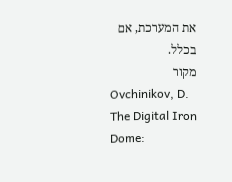את המערכת, אם בכלל.
מקור
Ovchinikov, D. The Digital Iron Dome: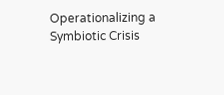Operationalizing a Symbiotic Crisis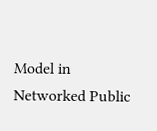Model in Networked Public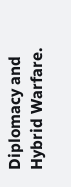Diplomacy and Hybrid Warfare.